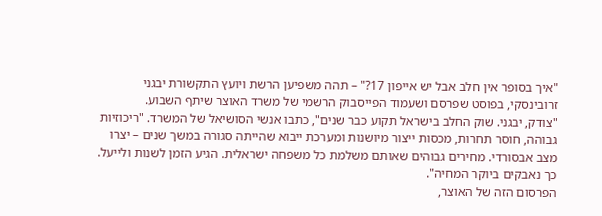"איך בסופר אין חלב אבל יש אייפון 17?" – תהה משפיען הרשת ויועץ התקשורת יבגני זרובינסקי, בפוסט שפרסם ושעמוד הפייסבוק הרשמי של משרד האוצר שיתף השבוע.
"צודק, יבגני. שוק החלב בישראל תקוע כבר שנים", כתבו אנשי הסושיאל של המשרד. "ריכוזיות גבוהה, חוסר תחרות, מכסות ייצור מיושנות ומערכת ייבוא שהייתה סגורה במשך שנים – יצרו מצב אבסורדי. מחירים גבוהים שאותם משלמת כל משפחה ישראלית. הגיע הזמן לשנות ולייעל. כך נאבקים ביוקר המחיה".
הפרסום הזה של האוצר,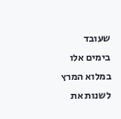שעובד בימים אלו במלוא המרץ לשנות את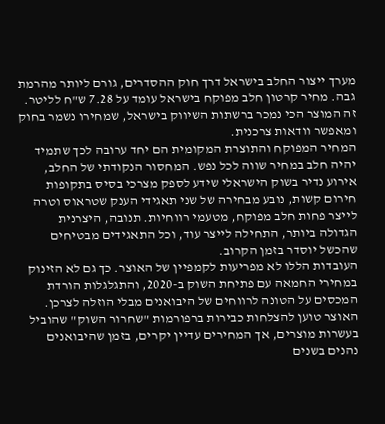מערך ייצור החלב בישראל דרך חוק ההסדרים, גורם ליותר מהרמת גבה. מחיר קרטון חלב מפוקח בישראל עומד על 7.28 ש"ח לליטר. זה המוצר הכי נמכר ברשתות השיווק בישראל, שמחירו נשמר בחוק ומאפשר וודאות צרכנית.
המחיר המפוקח והתוצרת המקומית הם יחד ערובה לכך שתמיד יהיה חלב במחיר שווה לכל נפש. המחסור הנקודתי של החלב, אירוע נדיר בשוק הישראלי שידע לספק מצרכי בסיס בתקופות חירום קשות, נובע מבחירה של שני תאגידי הענק שטראוס וטרה לייצר פחות חלב מפוקח, מטעמי רווחיות. תנובה, היצרנית הגדולה ביותר, התחילה לייצר עוד, וכל התאגידים מבטיחים שהכשל יוסדר בזמן הקרוב.
העובדות הללו לא מפריעות לקמפיין של האוצר. כך גם לא הזינוק במחירי החמאה עם פתיחת השוק ב-2020, והתגלגלות הורדת המכסים על הטונה לרווחים של היבואנים מבלי הוזלה לצרכן. האוצר טוען להצלחות כבירות ברפורמות "שחרור השוק" שהוביל בעשרות מוצרים, אך המחירים עדיין יקרים, בזמן שהיבואנים נהנים בשנים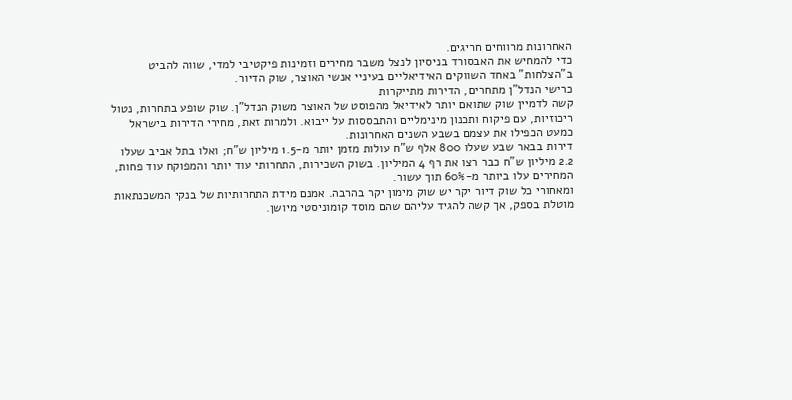האחרונות מרווחים חריגים.
כדי להמחיש את האבסורד בניסיון לנצל משבר מחירים וזמינות פיקטיבי למדי, שווה להביט ב"הצלחות" באחד השווקים האידיאליים בעיניי אנשי האוצר, שוק הדיור.
כרישי הנדל"ן מתחרים, הדירות מתייקרות
קשה לדמיין שוק שתואם יותר לאידיאל מהפוסט של האוצר משוק הנדל"ן. שוק שופע בתחרות, נטול ריכוזיות, עם פיקוח ותכנון מינימליים והתבססות על ייבוא. ולמרות זאת, מחירי הדירות בישראל כמעט הכפילו את עצמם בשבע השנים האחרונות.
דירות בבאר שבע שעלו 800 אלף ש"ח עולות מזמן יותר מ-1.5 מיליון ש"ח; ואלו בתל אביב שעלו 2.2 מיליון ש"ח כבר רצו את רף 4 המיליון. בשוק השכירות, התחרותי עוד יותר והמפוקח עוד פחות, המחירים עלו ביותר מ-60% תוך עשור.
ומאחורי כל שוק דיור יקר יש שוק מימון יקר בהרבה. אמנם מידת התחרותיות של בנקי המשכנתאות מוטלת בספק, אך קשה להגיד עליהם שהם מוסד קומוניסטי מיושן.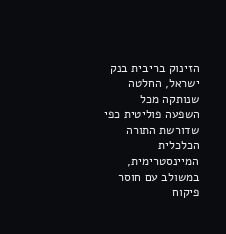הזינוק בריבית בנק ישראל, החלטה שנותקה מכל השפעה פוליטית כפי שדורשת התורה הכלכלית המיינסטרימית, במשולב עם חוסר פיקוח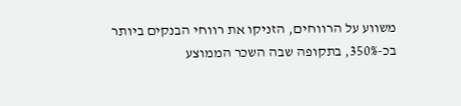משווע על הרווחים, הזניקו את רווחי הבנקים ביותר בכ-350%, בתקופה שבה השכר הממוצע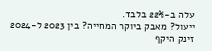עלה ב-22% בלבד.
ייעול? מאבק ביוקר המחייה? בין 2023 ל-2024 זינק היקף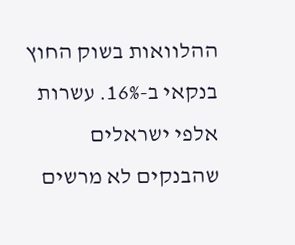ההלוואות בשוק החוץ בנקאי ב-16%. עשרות אלפי ישראלים שהבנקים לא מרשים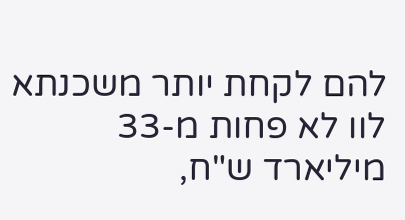להם לקחת יותר משכנתא לוו לא פחות מ-33 מיליארד ש"ח,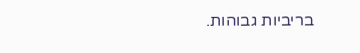בריביות גבוהות.